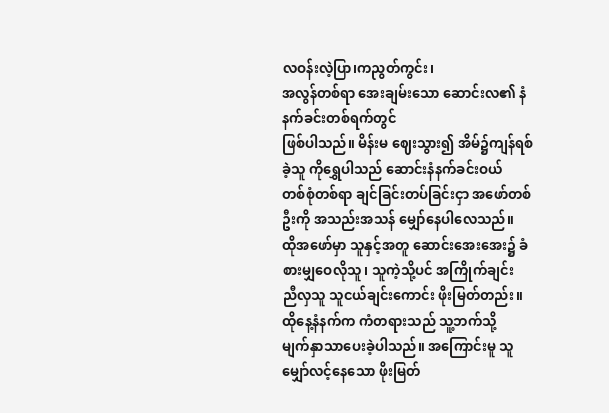လဝန်းလဲ့ပြာ၊ကညွတ်ကွင်း၊
အလွန်တစ်ရာ အေးချမ်းသော ဆောင်းလ၏ နံနက်ခင်းတစ်ရက်တွင်
ဖြစ်ပါသည်။ မိန်းမ ဈေးသွား၍ အိမ်၌ကျန်ရစ်ခဲ့သူ ကိုရွှေပါသည် ဆောင်းနံနက်ခင်းဝယ်
တစ်စုံတစ်ရာ ချင်ခြင်းတပ်ခြင်းငှာ အဖော်တစ်ဦးကို အသည်းအသန် မျှော်နေပါလေသည်။
ထိုအဖော်မှာ သူနှင့်အတူ ဆောင်းအေးအေး၌ ခံစားမျှဝေလိုသူ၊ သူကဲ့သို့ပင် အကြိုက်ချင်း
ညီလှသူ သူငယ်ချင်းကောင်း ဖိုးမြတ်တည်း။
ထိုနေ့နံနက်က ကံတရားသည် သူ့ဘက်သို့
မျက်နှာသာပေးခဲ့ပါသည်။ အကြောင်းမူ သူ မျှော်လင့်နေသော ဖိုးမြတ်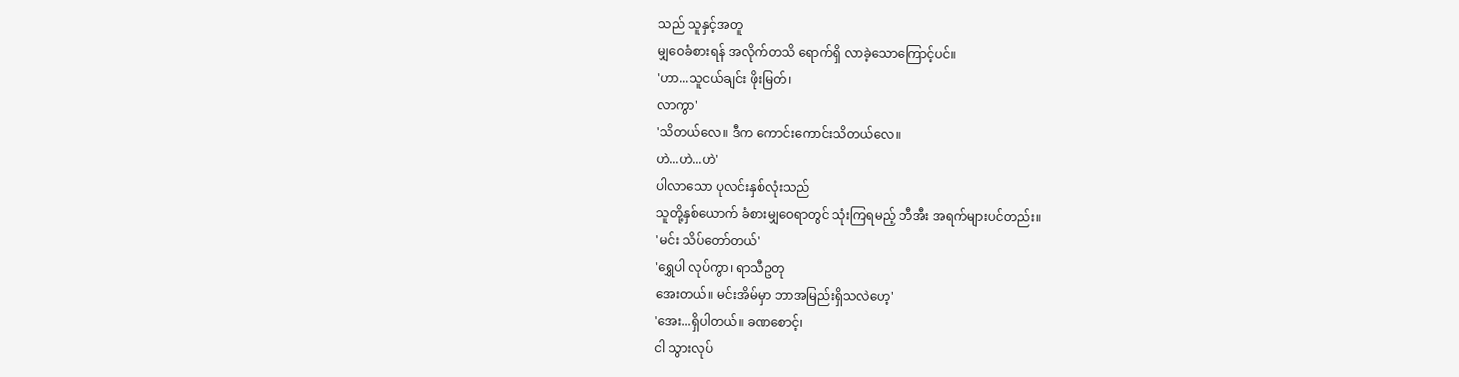သည် သူနှင့်အတူ
မျှဝေခံစားရန် အလိုက်တသိ ရောက်ရှိ လာခဲ့သောကြောင့်ပင်။
'ဟာ...သူငယ်ချင်း ဖိုးမြတ်၊
လာကွာ'
'သိတယ်လေ။ ဒီက ကောင်းကောင်းသိတယ်လေ။
ဟဲ...ဟဲ...ဟဲ'
ပါလာသော ပုလင်းနှစ်လုံးသည်
သူတို့နှစ်ယောက် ခံစားမျှဝေရာတွင် သုံးကြရမည့် ဘီအီး အရက်များပင်တည်း။
'မင်း သိပ်တော်တယ်'
'ရွှေပါ လုပ်ကွာ၊ ရာသီဥတု
အေးတယ်။ မင်းအိမ်မှာ ဘာအမြည်းရှိသလဲဟေ့'
'အေး...ရှိပါတယ်။ ခဏစောင့်၊
ငါ သွားလုပ်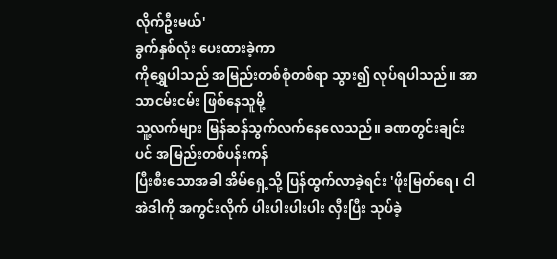လိုက်ဦးမယ်'
ခွက်နှစ်လုံး ပေးထားခဲ့ကာ
ကိုရွှေပါသည် အမြည်းတစ်စုံတစ်ရာ သွား၍ လုပ်ရပါသည်။ အာသာငမ်းငမ်း ဖြစ်နေသူမို့
သူ့လက်များ မြန်ဆန်သွက်လက်နေလေသည်။ ခဏတွင်းချင်းပင် အမြည်းတစ်ပန်းကန်
ပြီးစီးသောအခါ အိမ်ရှေ့သို့ ပြန်ထွက်လာခဲ့ရင်း 'ဖိုးမြတ်ရေ၊ ငါ
အဲဒါကို အကွင်းလိုက် ပါးပါးပါးပါး လှီးပြီး သုပ်ခဲ့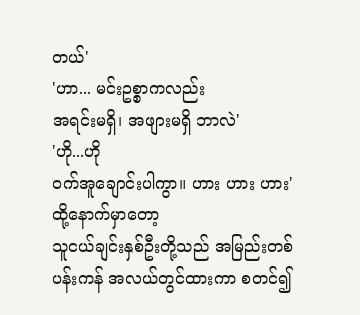တယ်'
'ဟာ... မင်းဥစ္စာကလည်း
အရင်းမရှိ၊ အဖျားမရှိ ဘာလဲ'
'ဟို...ဟို
ဝက်အူချောင်းပါကွာ။ ဟား ဟား ဟား'
ထို့နောက်မှာတော့
သူငယ်ချင်းနှစ်ဦးတို့သည် အမြည်းတစ်ပန်းကန် အလယ်တွင်ထားကာ စတင်၍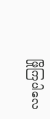ဖြိုကြပါလေ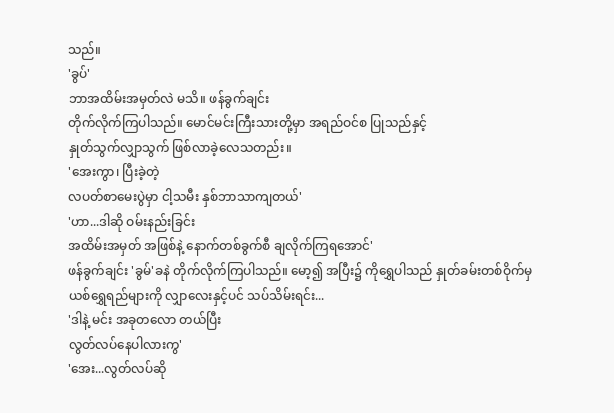သည်။
'ခွပ်'
ဘာအထိမ်းအမှတ်လဲ မသိ။ ဖန်ခွက်ချင်း
တိုက်လိုက်ကြပါသည်။ မောင်မင်းကြီးသားတို့မှာ အရည်ဝင်စ ပြုသည်နှင့်
နှုတ်သွက်လျှာသွက် ဖြစ်လာခဲ့လေသတည်း။
'အေးကွာ၊ ပြီးခဲ့တဲ့
လပတ်စာမေးပွဲမှာ ငါ့သမီး နှစ်ဘာသာကျတယ်'
'ဟာ...ဒါဆို ဝမ်းနည်းခြင်း
အထိမ်းအမှတ် အဖြစ်နဲ့ နောက်တစ်ခွက်စီ ချလိုက်ကြရအောင်'
ဖန်ခွက်ချင်း 'ခွမ်'ခနဲ တိုက်လိုက်ကြပါသည်။ မော့၍ အပြီး၌ ကိုရွှေပါသည် နှုတ်ခမ်းတစ်ဝိုက်မှ
ယစ်ရွှေရည်များကို လျှာလေးနှင့်ပင် သပ်သိမ်းရင်း...
'ဒါနဲ့ မင်း အခုတလော တယ်ပြီး
လွတ်လပ်နေပါလားကွ'
'အေး...လွတ်လပ်ဆို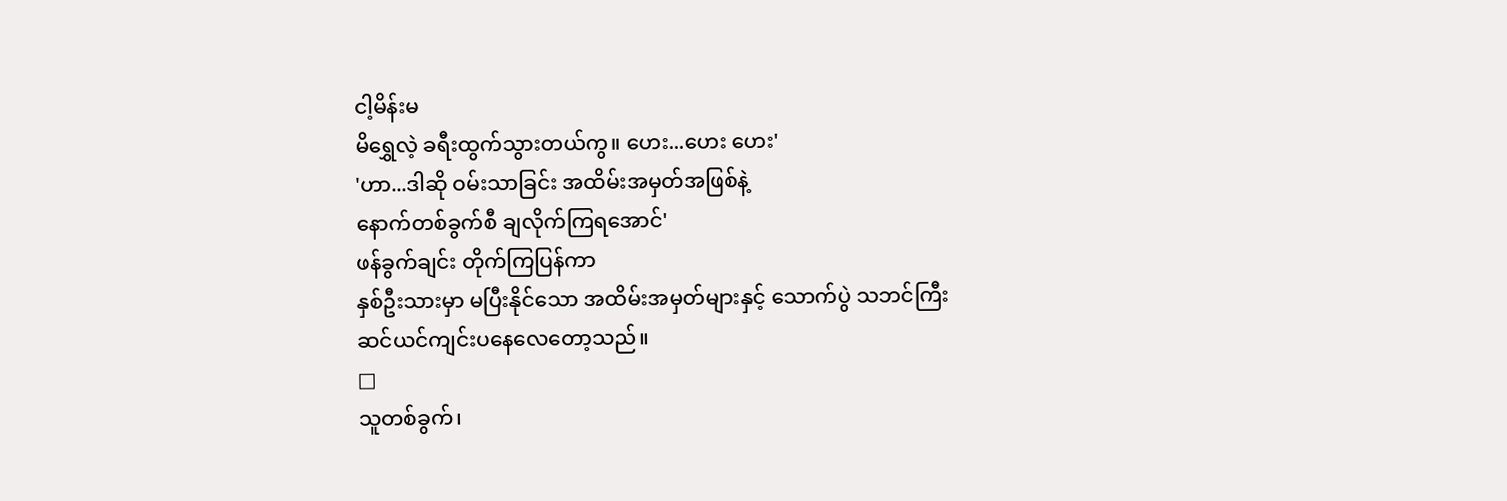ငါ့မိန်းမ
မိရွှေလဲ့ ခရီးထွက်သွားတယ်ကွ။ ဟေး...ဟေး ဟေး'
'ဟာ...ဒါဆို ဝမ်းသာခြင်း အထိမ်းအမှတ်အဖြစ်နဲ့
နောက်တစ်ခွက်စီ ချလိုက်ကြရအောင်'
ဖန်ခွက်ချင်း တိုက်ကြပြန်ကာ
နှစ်ဦးသားမှာ မပြီးနိုင်သော အထိမ်းအမှတ်များနှင့် သောက်ပွဲ သဘင်ကြီး
ဆင်ယင်ကျင်းပနေလေတော့သည်။
□
သူတစ်ခွက်၊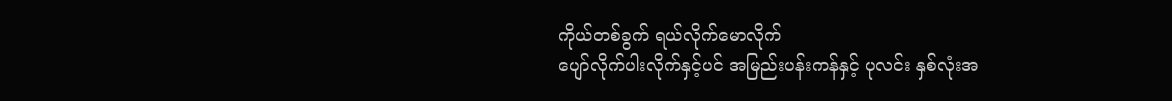ကိုယ်တစ်ခွက် ရယ်လိုက်မောလိုက်
ပျော်လိုက်ပါးလိုက်နှင့်ပင် အမြည်းပန်းကန်နှင့် ပုလင်း နှစ်လုံးအ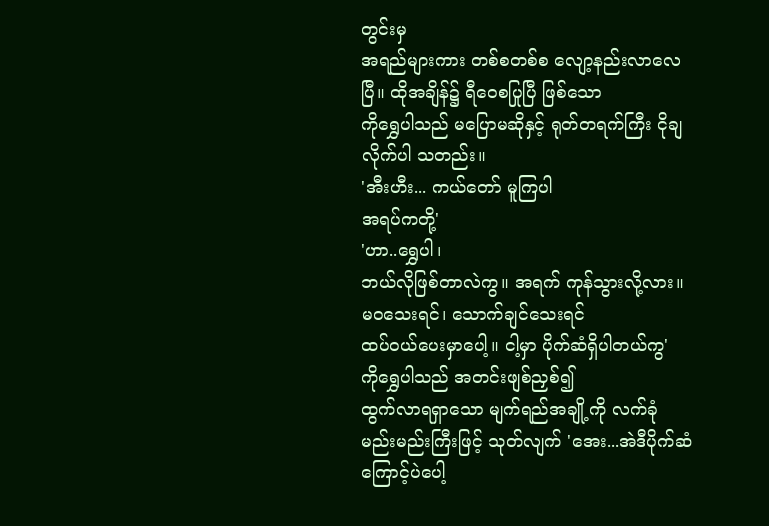တွင်းမှ
အရည်များကား တစ်စတစ်စ လျော့နည်းလာလေပြီ။ ထိုအချိန်၌ ရီဝေစပြုပြီ ဖြစ်သော
ကိုရွှေပါသည် မပြောမဆိုနှင့် ရုတ်တရက်ကြီး ငိုချလိုက်ပါ သတည်း။
'အီးဟီး... ကယ်တော် မူကြပါ
အရပ်ကတို့'
'ဟာ..ရွှေပါ၊
ဘယ်လိုဖြစ်တာလဲကွ။ အရက် ကုန်သွားလို့လား။ မဝသေးရင်၊ သောက်ချင်သေးရင်
ထပ်ဝယ်ပေးမှာပေါ့။ ငါ့မှာ ပိုက်ဆံရှိပါတယ်ကွ'
ကိုရွှေပါသည် အတင်းဖျစ်ညှစ်၍
ထွက်လာရရှာသော မျက်ရည်အချို့ကို လက်ခုံ မည်းမည်းကြီးဖြင့် သုတ်လျက် 'အေး...အဲဒီပိုက်ဆံကြောင့်ပဲပေါ့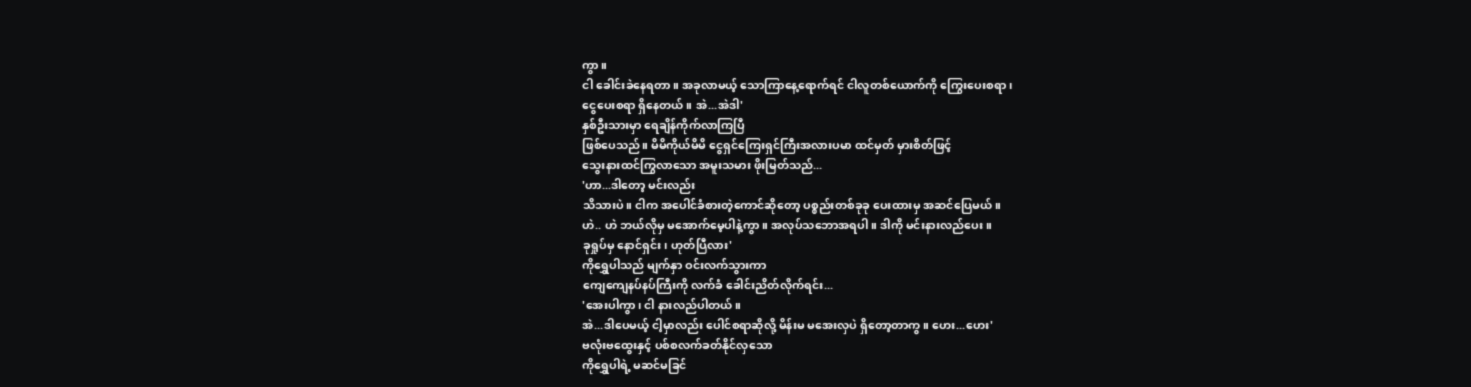ကွာ။
ငါ ခေါင်းခဲနေရတာ။ အခုလာမယ့် သောကြာနေ့ရောက်ရင် ငါလူတစ်ယောက်ကို ကြွေးပေးစရာ၊
ငွေပေးစရာ ရှိနေတယ်။ အဲ...အဲဒါ'
နှစ်ဦးသားမှာ ရေချိန်ကိုက်လာကြပြီ
ဖြစ်ပေသည်။ မိမိကိုယ်မိမိ ငွေရှင်ကြေးရှင်ကြီးအလားပမာ ထင်မှတ် မှားစိတ်ဖြင့်
သွေးနားထင်ကြွလာသော အမူးသမား ဖိုးမြတ်သည်...
'ဟာ...ဒါတော့ မင်းလည်း
သိသားပဲ။ ငါက အပေါင်ခံစားတဲ့ကောင်ဆိုတော့ ပစ္စည်းတစ်ခုခု ပေးထားမှ အဆင်ပြေမယ်။
ဟဲ.. ဟဲ ဘယ်လိုမှ မအောက်မေ့ပါနဲ့ကွာ။ အလုပ်သဘောအရပါ။ ဒါကို မင်းနားလည်ပေး။
ခုရှုပ်မှ နောင်ရှင်း၊ ဟုတ်ပြီလား'
ကိုရွှေပါသည် မျက်နှာ ဝင်းလက်သွားကာ
ကျေကျေနပ်နပ်ကြီးကို လက်ခံ ခေါင်းညိတ်လိုက်ရင်း...
'အေးပါကွာ၊ ငါ နားလည်ပါတယ်။
အဲ...ဒါပေမယ့် ငါ့မှာလည်း ပေါင်စရာဆိုလို့ မိန်းမ မအေးလှပဲ ရှိတော့တာကွ။ ဟေး...ဟေး'
ဗလုံးဗထွေးနှင့် ပစ်စလက်ခတ်နိုင်လှသော
ကိုရွှေပါရဲ့ မဆင်မခြင်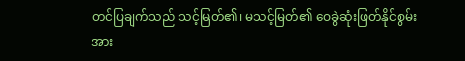တင်ပြချက်သည် သင့်မြတ်၏၊ မသင့်မြတ်၏ ဝေခွဲဆုံးဖြတ်နိုင်စွမ်းအား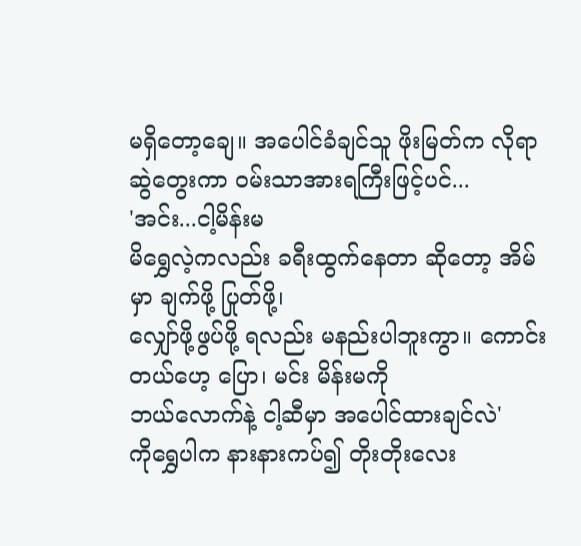မရှိတော့ချေ။ အပေါင်ခံချင်သူ ဖိုးမြတ်က လိုရာဆွဲတွေးကာ ဝမ်းသာအားရကြီးဖြင့်ပင်...
'အင်း...ငါ့မိန်းမ
မိရွှေလဲ့ကလည်း ခရီးထွက်နေတာ ဆိုတော့ အိမ်မှာ ချက်ဖို့ ပြုတ်ဖို့၊
လျှော်ဖို့ဖွပ်ဖို့ ရလည်း မနည်းပါဘူးကွာ။ ကောင်းတယ်ဟေ့ ပြော၊ မင်း မိန်းမကို
ဘယ်လောက်နဲ့ ငါ့ဆီမှာ အပေါင်ထားချင်လဲ'
ကိုရွှေပါက နားနားကပ်၍ တိုးတိုးလေး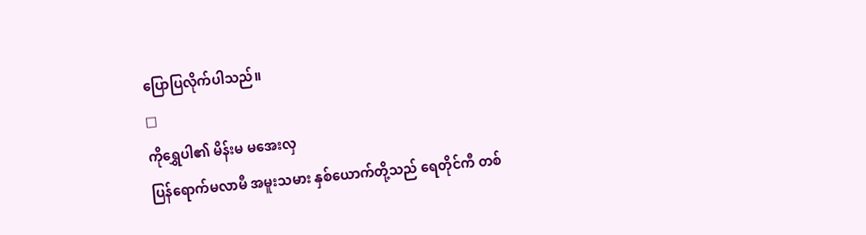ပြောပြလိုက်ပါသည်။
□
ကိုရွှေပါ၏ မိန်းမ မအေးလှ
ပြန်ရောက်မလာမီ အမူးသမား နှစ်ယောက်တို့သည် ရေတိုင်ကီ တစ်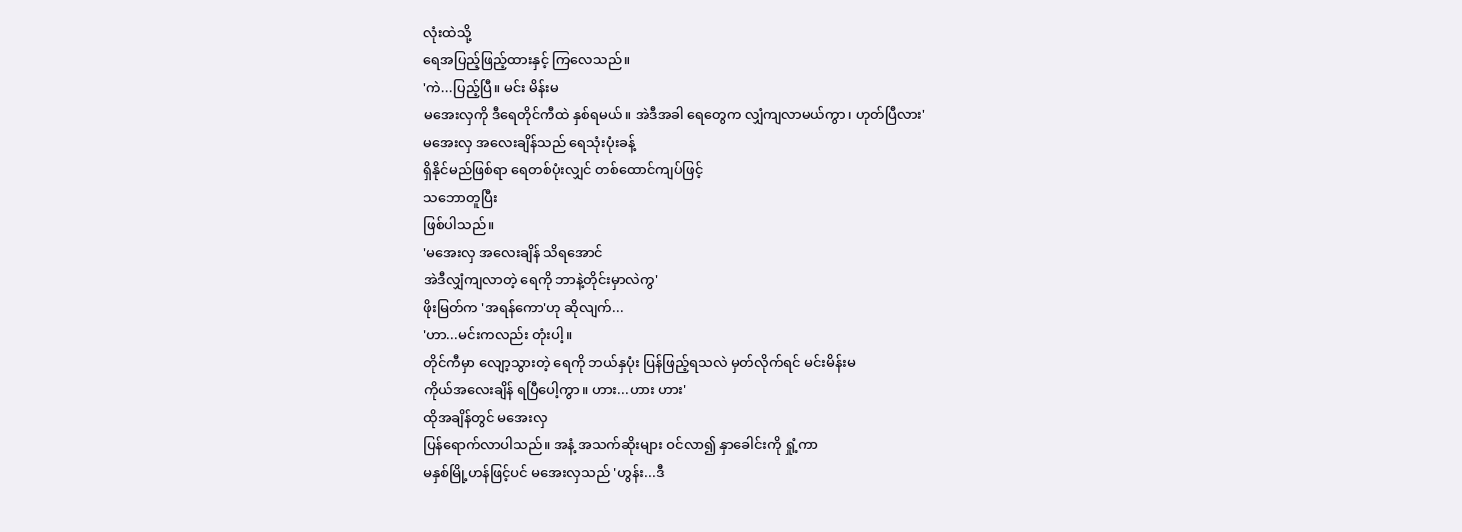လုံးထဲသို့
ရေအပြည့်ဖြည့်ထားနှင့် ကြလေသည်။
'ကဲ...ပြည့်ပြီ။ မင်း မိန်းမ
မအေးလှကို ဒီရေတိုင်ကီထဲ နှစ်ရမယ်။ အဲဒီအခါ ရေတွေက လျှံကျလာမယ်ကွာ၊ ဟုတ်ပြီလား'
မအေးလှ အလေးချိန်သည် ရေသုံးပုံးခန့်
ရှိနိုင်မည်ဖြစ်ရာ ရေတစ်ပုံးလျှင် တစ်ထောင်ကျပ်ဖြင့်
သဘောတူပြီး
ဖြစ်ပါသည်။
'မအေးလှ အလေးချိန် သိရအောင်
အဲဒီလျှံကျလာတဲ့ ရေကို ဘာနဲ့တိုင်းမှာလဲကွ'
ဖိုးမြတ်က 'အရန်ကော'ဟု ဆိုလျက်...
'ဟာ...မင်းကလည်း တုံးပါ့။
တိုင်ကီမှာ လျော့သွားတဲ့ ရေကို ဘယ်နှပုံး ပြန်ဖြည့်ရသလဲ မှတ်လိုက်ရင် မင်းမိန်းမ
ကိုယ်အလေးချိန် ရပြီပေါ့ကွာ။ ဟား...ဟား ဟား'
ထိုအချိန်တွင် မအေးလှ
ပြန်ရောက်လာပါသည်။ အနံ့ အသက်ဆိုးများ ဝင်လာ၍ နှာခေါင်းကို ရှုံ့ကာ
မနှစ်မြို့ဟန်ဖြင့်ပင် မအေးလှသည် 'ဟွန်း...ဒီ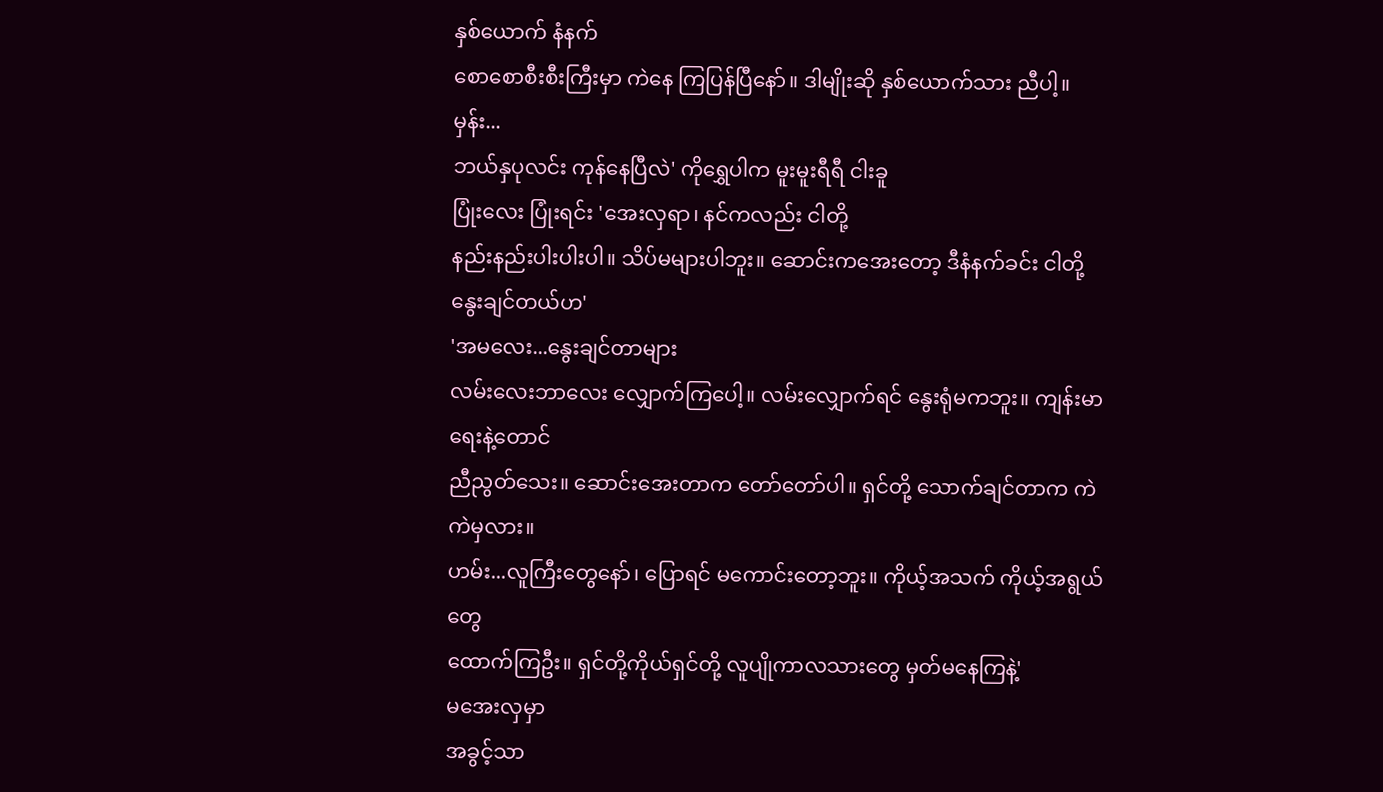နှစ်ယောက် နံနက်
စောစောစီးစီးကြီးမှာ ကဲနေ ကြပြန်ပြီနော်။ ဒါမျိုးဆို နှစ်ယောက်သား ညီပါ့။ မှန်း...
ဘယ်နှပုလင်း ကုန်နေပြီလဲ' ကိုရွှေပါက မူးမူးရီရီ ငါးခူ
ပြုံးလေး ပြုံးရင်း 'အေးလှရာ၊ နင်ကလည်း ငါတို့
နည်းနည်းပါးပါးပါ။ သိပ်မများပါဘူး။ ဆောင်းကအေးတော့ ဒီနံနက်ခင်း ငါတို့
နွေးချင်တယ်ဟ'
'အမလေး...နွေးချင်တာများ
လမ်းလေးဘာလေး လျှောက်ကြပေါ့။ လမ်းလျှောက်ရင် နွေးရုံမကဘူး။ ကျန်းမာရေးနဲ့တောင်
ညီညွတ်သေး။ ဆောင်းအေးတာက တော်တော်ပါ။ ရှင်တို့ သောက်ချင်တာက ကဲကဲမှလား။
ဟမ်း...လူကြီးတွေနော်၊ ပြောရင် မကောင်းတော့ဘူး။ ကိုယ့်အသက် ကိုယ့်အရွယ်တွေ
ထောက်ကြဦး။ ရှင်တို့ကိုယ်ရှင်တို့ လူပျိုကာလသားတွေ မှတ်မနေကြနဲ့'
မအေးလှမှာ
အခွင့်သာ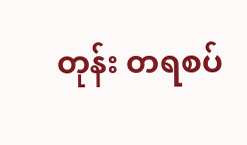တုန်း တရစပ်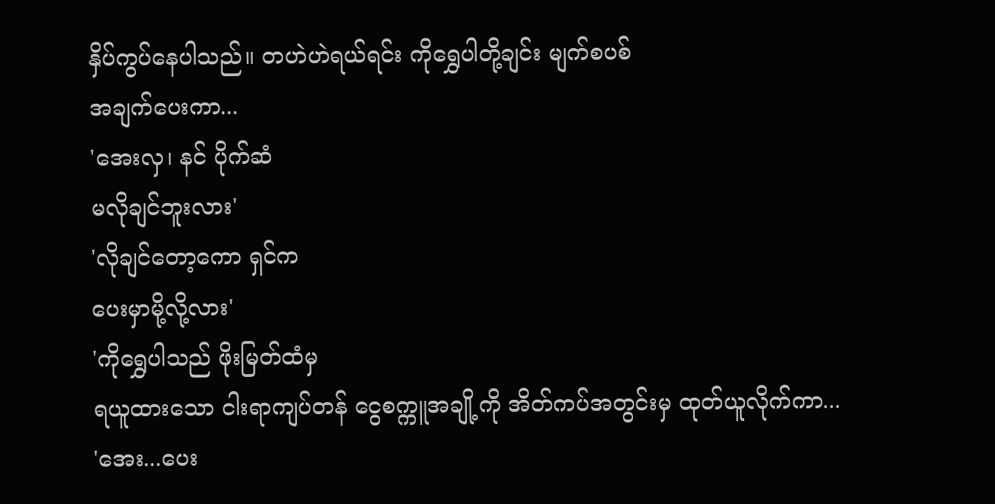နှိပ်ကွပ်နေပါသည်။ တဟဲဟဲရယ်ရင်း ကိုရွှေပါတို့ချင်း မျက်စပစ်
အချက်ပေးကာ...
'အေးလှ၊ နင် ပိုက်ဆံ
မလိုချင်ဘူးလား'
'လိုချင်တော့ကော ရှင်က
ပေးမှာမို့လို့လား'
'ကိုရွှေပါသည် ဖိုးမြတ်ထံမှ
ရယူထားသော ငါးရာကျပ်တန် ငွေစက္ကူအချို့ကို အိတ်ကပ်အတွင်းမှ ထုတ်ယူလိုက်ကာ...
'အေး...ပေး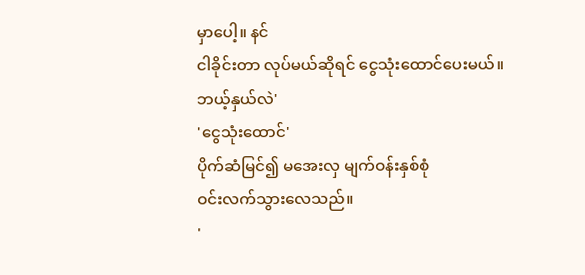မှာပေါ့။ နင်
ငါခိုင်းတာ လုပ်မယ်ဆိုရင် ငွေသုံးထောင်ပေးမယ်။ ဘယ့်နှယ်လဲ'
'ငွေသုံးထောင်'
ပိုက်ဆံမြင်၍ မအေးလှ မျက်ဝန်းနှစ်စုံ
ဝင်းလက်သွားလေသည်။
'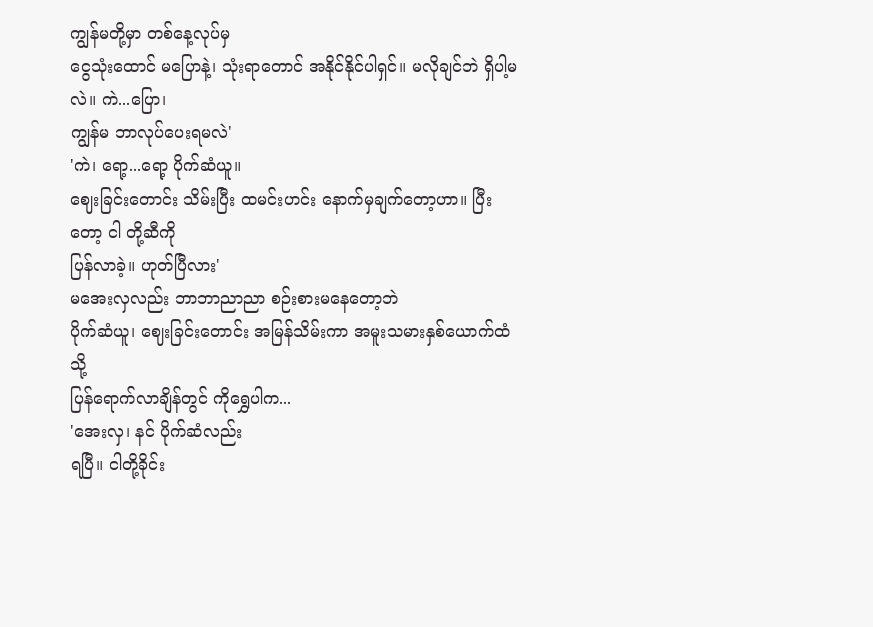ကျွန်မတို့မှာ တစ်နေ့လုပ်မှ
ငွေသုံးထောင် မပြောနဲ့၊ သုံးရာတောင် အနိုင်နိုင်ပါရှင်။ မလိုချင်ဘဲ ရှိပါ့မလဲ။ ကဲ...ပြော၊
ကျွန်မ ဘာလုပ်ပေးရမလဲ'
'ကဲ၊ ရော့...ရော့ ပိုက်ဆံယူ။
ဈေးခြင်းတောင်း သိမ်းပြီး ထမင်းဟင်း နောက်မှချက်တော့ဟာ။ ပြီးတော့ ငါ တို့ဆီကို
ပြန်လာခဲ့။ ဟုတ်ပြီလား'
မအေးလှလည်း ဘာဘာညာညာ စဉ်းစားမနေတော့ဘဲ
ပိုက်ဆံယူ၊ ဈေးခြင်းတောင်း အမြန်သိမ်းကာ အမူးသမားနှစ်ယောက်ထံသို့
ပြန်ရောက်လာချိန်တွင် ကိုရွှေပါက...
'အေးလှ၊ နင် ပိုက်ဆံလည်း
ရပြီ။ ငါတို့ခိုင်း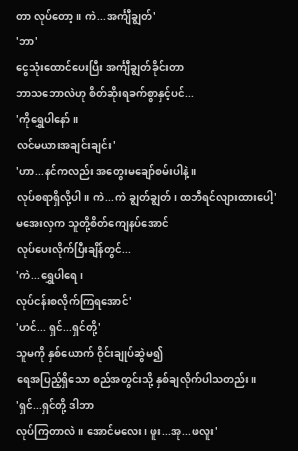တာ လုပ်တော့။ ကဲ...အင်္ကျီချွတ်'
'ဘာ'
ငွေသုံးထောင်ပေးပြီး အင်္ကျီချွတ်ခိုင်းတာ
ဘာသဘောလဲဟု စိတ်ဆိုးရခက်စွာနှင့်ပင်...
'ကိုရွှေပါနော်။
လင်မယားအချင်းချင်း'
'ဟာ...နင်ကလည်း အတွေးမချော်စမ်းပါနဲ့။
လုပ်စရာရှိလို့ပါ။ ကဲ...ကဲ ချွတ်ချွတ်၊ ထဘီရင်လျားထားပေါ့'
မအေးလှက သူတို့စိတ်ကျေနပ်အောင်
လုပ်ပေးလိုက်ပြီးချိန်တွင်...
'ကဲ...ရွှေပါရေ၊
လုပ်ငန်းစလိုက်ကြရအောင်'
'ဟင်... ရှင်...ရှင်တို့'
သူမကို နှစ်ယောက် ဝိုင်းချုပ်ဆွဲမ၍
ရေအပြည့်ရှိသော စည်အတွင်းသို့ နှစ်ချလိုက်ပါသတည်း။
'ရှင်...ရှင်တို့ ဒါဘာ
လုပ်ကြတာလဲ။ အောင်မလေး၊ ဖူး...အု...ဖလူး'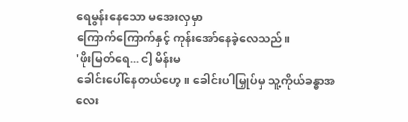ရေမွန်းနေသော မအေးလှမှာ
ကြောက်ကြောက်နှင့် ကုန်းအော်နေခဲ့လေသည်။
'ဖိုးမြတ်ရေ... ငါ့ မိန်းမ
ခေါင်းပေါ်နေတယ်ဟေ့။ ခေါင်းပါမြှုပ်မှ သူ့ကိုယ်ခန္ဓာအလေး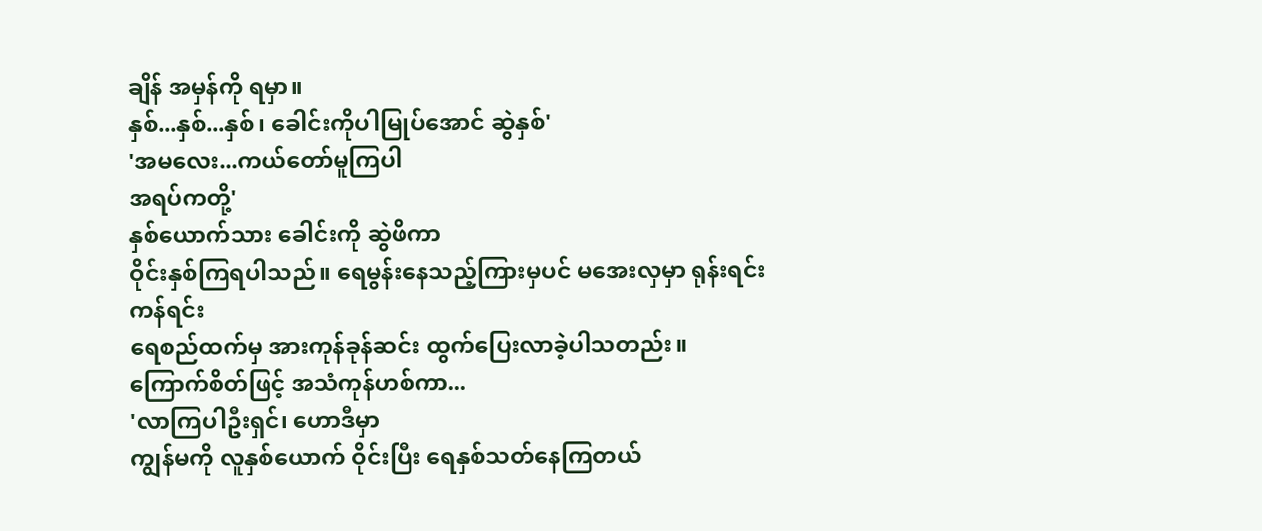ချိန် အမှန်ကို ရမှာ။
နှစ်...နှစ်...နှစ်၊ ခေါင်းကိုပါမြုပ်အောင် ဆွဲနှစ်'
'အမလေး...ကယ်တော်မူကြပါ
အရပ်ကတို့'
နှစ်ယောက်သား ခေါင်းကို ဆွဲဖိကာ
ဝိုင်းနှစ်ကြရပါသည်။ ရေမွန်းနေသည့်ကြားမှပင် မအေးလှမှာ ရုန်းရင်းကန်ရင်း
ရေစည်ထက်မှ အားကုန်ခုန်ဆင်း ထွက်ပြေးလာခဲ့ပါသတည်း။
ကြောက်စိတ်ဖြင့် အသံကုန်ဟစ်ကာ...
'လာကြပါဦးရှင်၊ ဟောဒီမှာ
ကျွန်မကို လူနှစ်ယောက် ဝိုင်းပြီး ရေနှစ်သတ်နေကြတယ်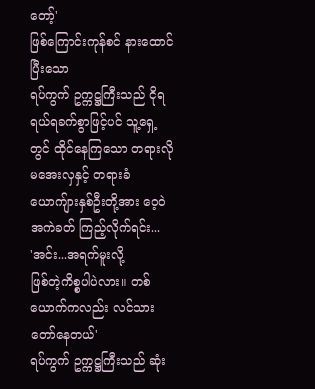တော့်'
ဖြစ်ကြောင်းကုန်စင် နားထောင်ပြီးသော
ရပ်ကွက် ဥက္ကဋ္ဌကြီးသည် ငိုရရယ်ရခက်စွာဖြင့်ပင် သူ့ရှေ့တွင် ထိုင်နေကြသော တရားလို
မအေးလှနှင့် တရားခံ ယောကျ်ားနှစ်ဦးတို့အား ဝေ့ဝဲ အကဲခတ် ကြည့်လိုက်ရင်း...
'အင်း...အရက်မူးလို့
ဖြစ်တဲ့ကိစ္စပါပဲလား။ တစ်ယောက်ကလည်း လင်သား တော်နေတယ်'
ရပ်ကွက် ဥက္ကဋ္ဌကြီးသည် ဆုံး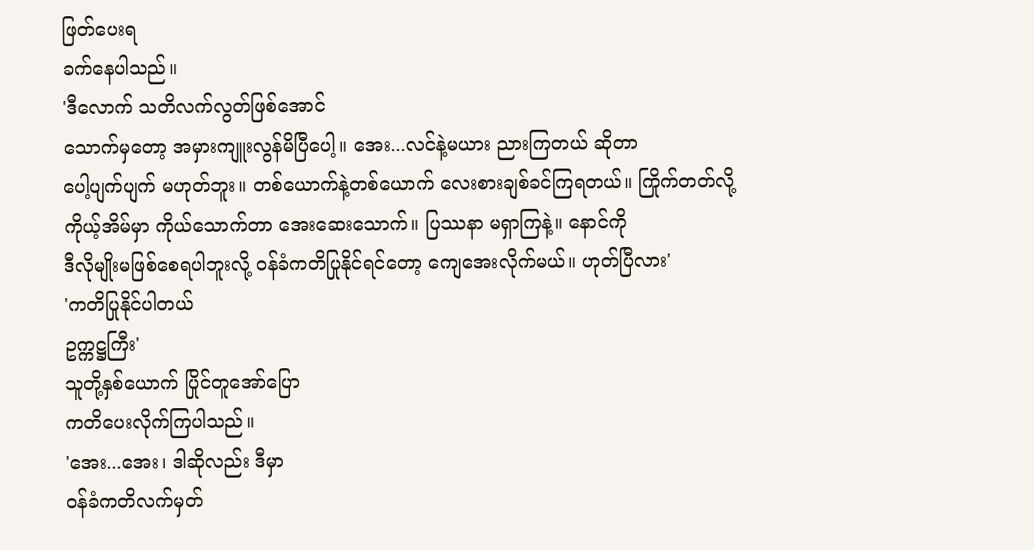ဖြတ်ပေးရ
ခက်နေပါသည်။
'ဒီလောက် သတိလက်လွတ်ဖြစ်အောင်
သောက်မှတော့ အမှားကျူးလွန်မိပြီပေါ့။ အေး...လင်နဲ့မယား ညားကြတယ် ဆိုတာ
ပေါ့ပျက်ပျက် မဟုတ်ဘူး။ တစ်ယောက်နဲ့တစ်ယောက် လေးစားချစ်ခင်ကြရတယ်။ ကြိုက်တတ်လို့
ကိုယ့်အိမ်မှာ ကိုယ်သောက်တာ အေးဆေးသောက်။ ပြဿနာ မရှာကြနဲ့။ နောင်ကို
ဒီလိုမျိုးမဖြစ်စေရပါဘူးလို့ ဝန်ခံကတိပြုနိုင်ရင်တော့ ကျေအေးလိုက်မယ်။ ဟုတ်ပြီလား'
'ကတိပြုနိုင်ပါတယ်
ဥက္ကဋ္ဌကြီး'
သူတို့နှစ်ယောက် ပြိုင်တူအော်ပြော
ကတိပေးလိုက်ကြပါသည်။
'အေး...အေး၊ ဒါဆိုလည်း ဒီမှာ
ဝန်ခံကတိလက်မှတ်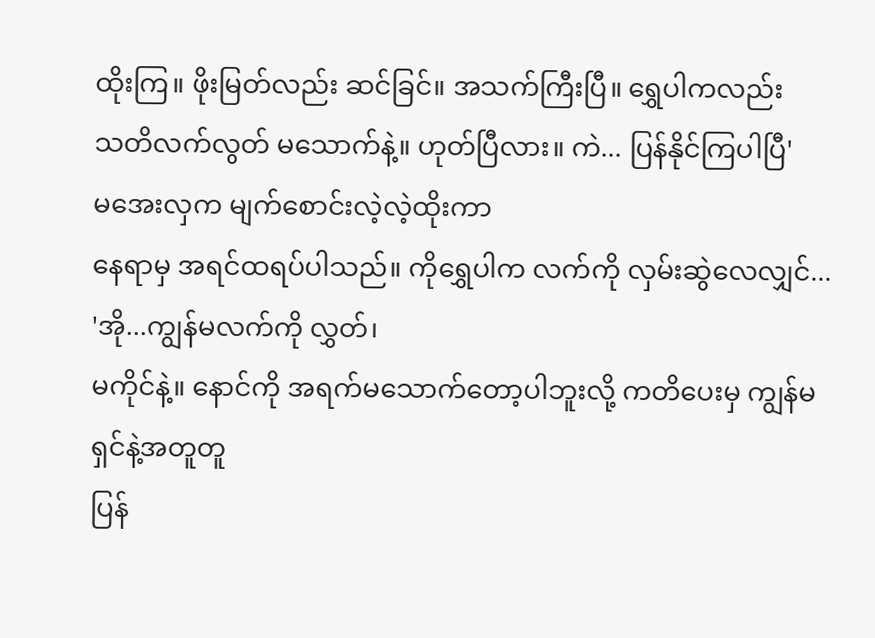ထိုးကြ။ ဖိုးမြတ်လည်း ဆင်ခြင်။ အသက်ကြီးပြီ။ ရွှေပါကလည်း
သတိလက်လွတ် မသောက်နဲ့။ ဟုတ်ပြီလား။ ကဲ... ပြန်နိုင်ကြပါပြီ'
မအေးလှက မျက်စောင်းလဲ့လဲ့ထိုးကာ
နေရာမှ အရင်ထရပ်ပါသည်။ ကိုရွှေပါက လက်ကို လှမ်းဆွဲလေလျှင်...
'အို...ကျွန်မလက်ကို လွှတ်၊
မကိုင်နဲ့။ နောင်ကို အရက်မသောက်တော့ပါဘူးလို့ ကတိပေးမှ ကျွန်မ ရှင်နဲ့အတူတူ
ပြန်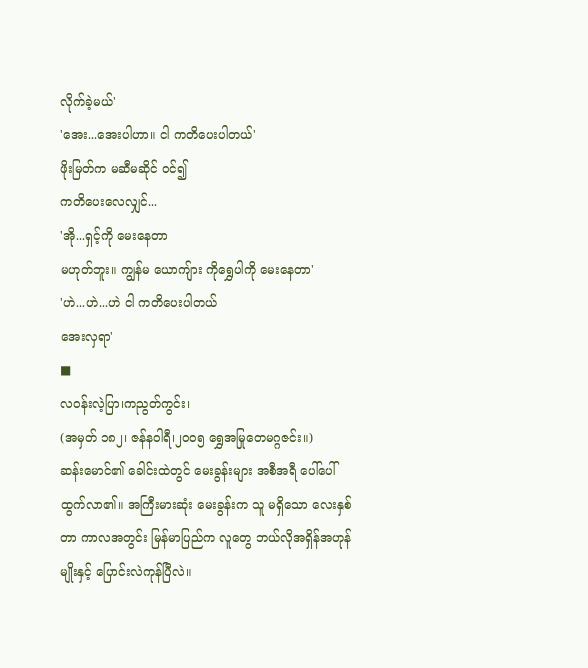လိုက်ခဲ့မယ်'
'အေး...အေးပါဟာ။ ငါ ကတိပေးပါတယ်'
ဖိုးမြတ်က မဆီမဆိုင် ဝင်၍
ကတိပေးလေလျှင်...
'အို...ရှင့်ကို မေးနေတာ
မဟုတ်ဘူး။ ကျွန်မ ယောကျ်ား ကိုရွှေပါကို မေးနေတာ'
'ဟဲ...ဟဲ...ဟဲ ငါ ကတိပေးပါတယ်
အေးလှရာ'
■
လဝန်းလဲ့ပြာ၊ကညွတ်ကွင်း၊
(အမှတ် ၁၈၂၊ ဇန်နဝါရီ၊၂၀၀၅ ရွှေအမြုတေမဂ္ဂဇင်း။)
ဆန်းမောင်၏ ခေါင်းထဲတွင် မေးခွန်းများ အစီအရီ ပေါ်ပေါ်ထွက်လာ၏။ အကြီးမားဆုံး မေးခွန်းက သူ မရှိသော လေးနှစ်တာ ကာလအတွင်း မြန်မာပြည်က လူတွေ ဘယ်လိုအရှိန်အဟုန်မျိုးနှင့် ပြောင်းလဲကုန်ပြီလဲ။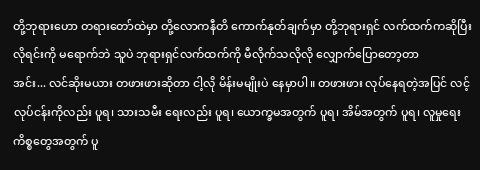တို့ဘုရားဟော တရားတော်ထဲမှာ တို့လောကနီတိ ကောက်နုတ်ချက်မှာ တို့ဘုရားရှင် လက်ထက်ကဆိုပြီး လိုရင်းကို မရောက်ဘဲ သူပဲ ဘုရားရှင်လက်ထက်ကို မီလိုက်သလိုလို လျှောက်ပြောတော့တာ
အင်း... လင်ဆိုးမယား တဖားဖားဆိုတာ ငါ့လို မိန်းမမျိုးပဲ နေမှာပါ။ တဖားဖား လုပ်နေရတဲ့အပြင် လင့်လုပ်ငန်းကိုလည်း ပူရ၊ သားသမီး ရေးလည်း ပူရ၊ ယောက္ခမအတွက် ပူရ၊ အိမ်အတွက် ပူရ၊ လူမှုရေးကိစ္စတွေအတွက် ပူ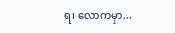ရ၊ လောကမှာ...